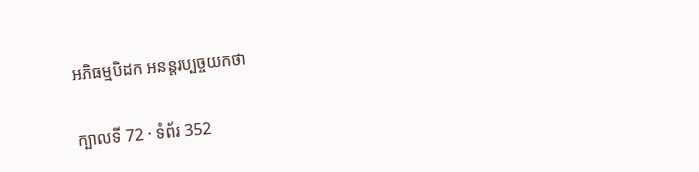អភិធម្មបិដក អនន្តរប្បច្ចយកថា

ក្បាលទី 72 · ទំព័រ 352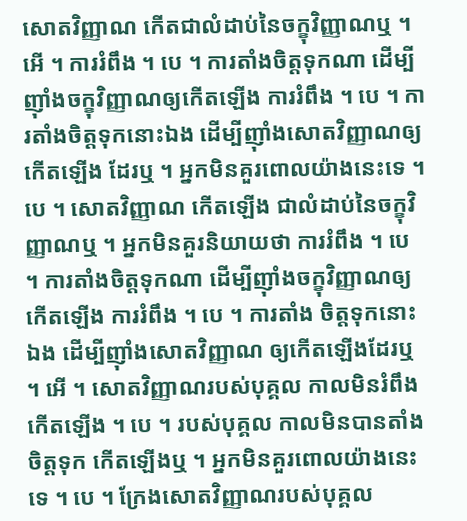សោតវិញ្ញាណ កើតជាលំដាប់នៃចក្ខុវិញ្ញាណឬ ។ អើ ។ ការរំពឹង ។ បេ ។ ការតាំងចិត្តទុកណា ដើម្បីញ៉ាំងចក្ខុវិញ្ញាណឲ្យកើតឡើង ការរំពឹង ។ បេ ។ ការតាំងចិត្តទុកនោះឯង ដើម្បីញ៉ាំងសោតវិញ្ញាណឲ្យកើតឡើង ដែរឬ ។ អ្នកមិនគួរពោលយ៉ាងនេះទេ ។ បេ ។ សោតវិញ្ញាណ កើតឡើង ជាលំដាប់នៃចក្ខុវិញ្ញាណឬ ។ អ្នកមិនគួរនិយាយថា ការរំពឹង ។ បេ ។ ការតាំងចិត្តទុកណា ដើម្បីញ៉ាំងចក្ខុវិញ្ញាណឲ្យកើតឡើង ការរំពឹង ។ បេ ។ ការតាំង ចិត្តទុកនោះឯង ដើម្បីញ៉ាំងសោតវិញ្ញាណ ឲ្យកើតឡើងដែរឬ ។ អើ ។ សោតវិញ្ញាណរបស់បុគ្គល កាលមិនរំពឹង កើតឡើង ។ បេ ។ របស់បុគ្គល កាលមិនបានតាំងចិត្តទុក កើតឡើងឬ ។ អ្នកមិនគួរពោលយ៉ាងនេះទេ ។ បេ ។ ក្រែងសោតវិញ្ញាណរបស់បុគ្គល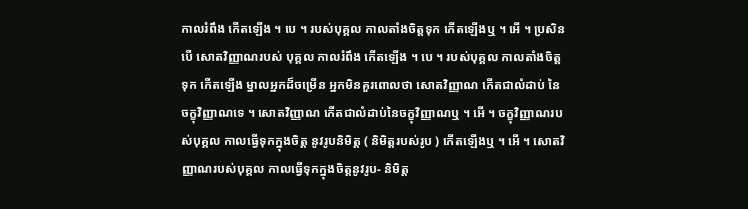កាលរំពឹង កើតឡើង ។ បេ ។ របស់បុគ្គល កាលតាំងចិត្តទុក កើតឡើងឬ ។ អើ ។ ប្រសិនបើ សោតវិញ្ញាណរបស់ បុគ្គល កាលរំពឹង កើតឡើង ។ បេ ។ របស់បុគ្គល កាលតាំងចិត្តទុក កើតឡើង ម្នាលអ្នកដ៏ចម្រើន អ្នកមិនគួរពោលថា សោតវិញ្ញាណ កើតជាលំដាប់ នៃចក្ខុវិញ្ញាណទេ ។ សោតវិញ្ញាណ កើតជាលំដាប់នៃចក្ខុវិញ្ញាណឬ ។ អើ ។ ចក្ខុវិញ្ញាណរបស់បុគ្គល កាលធ្វើទុកក្នុងចិត្ត នូវរូបនិមិត្ត ( និមិត្តរបស់រូប ) កើតឡើងឬ ។ អើ ។ សោតវិញ្ញាណរបស់បុគ្គល កាលធ្វើទុកក្នុងចិត្តនូវរូប- និមិត្ត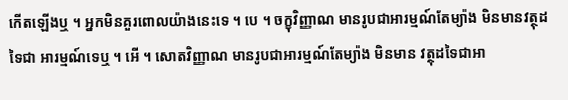កើតឡើងឬ ។ អ្នកមិនគួរពោលយ៉ាងនេះទេ ។ បេ ។ ចក្ខុវិញ្ញាណ មានរូបជាអារម្មណ៍តែម្យ៉ាង មិនមានវត្ថុដទៃជា អារម្មណ៍ទេឬ ។ អើ ។ សោតវិញ្ញាណ មានរូបជាអារម្មណ៍តែម្យ៉ាង មិនមាន វត្ថុដទៃជាអា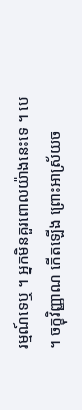រម្មណ៍ទេឬ ។ អ្នកមិនគួរពោលយ៉ាងនេះទេ ។ បេ ។ ចក្ខុវិញ្ញាណ កើតឡើង ព្រោះអាស្រ័យច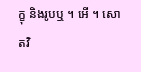ក្ខុ និងរូបឬ ។ អើ ។ សោតវិ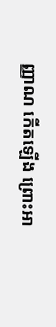ញ្ញាណ កើតឡើង ព្រោះអា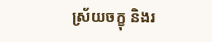ស្រ័យចក្ខុ និងរ